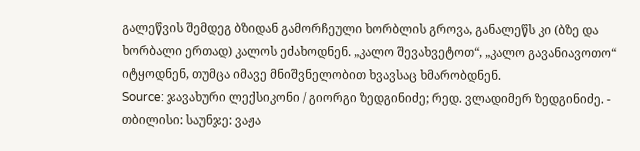გალეწვის შემდეგ ბზიდან გამორჩეული ხორბლის გროვა, განალეწს კი (ბზე და ხორბალი ერთად) კალოს ეძახოდნენ. „კალო შევახვეტოთ“, „კალო გავანიავოთო“ იტყოდნენ, თუმცა იმავე მნიშვნელობით ხვავსაც ხმარობდნენ.
Source: ჯავახური ლექსიკონი / გიორგი ზედგინიძე; რედ. ვლადიმერ ზედგინიძე. - თბილისი: საუნჯე: ვაჟა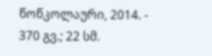წოწკოლაური, 2014. - 370 გვ.; 22 სმ.